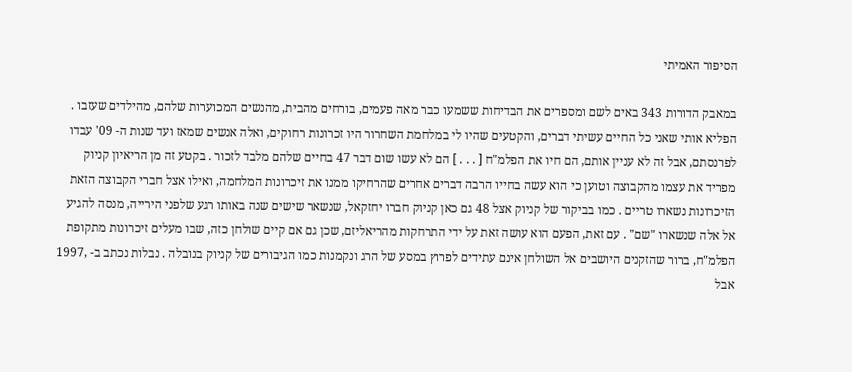הסיפור האמיתי

במאבק הדורות 343 באים לשם ומספרים את הבדיחות ששמעו כבר מאה פעמים, בורחים מהבית, מהנשים המכוערות שלהם, מהילדים שעזבו . הפליא אותי שאני כל החיים עשיתי דברים, והקטעים שהיו לי במלחמת השחרור היו זכרונות רחוקים, ואלה אנשים שמאז ועד שנות ה- 09' עבדו לפרנסתם, אבל זה לא עניין אותם, הם חיו את הפלמ"ח [ . . . ] הם לא עשו שום דבר 47 בחיים שלהם מלבד לזכור . בקטע זה מן הריאיון קניוק מפריד את עצמו מהקבוצה וטוען כי הוא עשה בחייו הרבה דברים אחרים שהרחיקו ממנו את זיכרונות המלחמה, ואילו אצל חברי הקבוצה הזאת הזיכרונות נשארו טריים . כמו בביקור של קניוק אצל 48 גם כאן קניוק חברו יחזקאל, שנשאר שישים שנה באותו רגע שלפני הירייה, מנסה להגיע אל אלה שנשארו "שם" . עם זאת, הפעם הוא עושה זאת על ידי התרחקות מהריאליזם, שכן גם אם קיים שולחן כזה, שבו מעלים זיכרונות מתקופת הפלמ"ח, ברור שהזקנים היושבים אל השולחן אינם עתידים לפרוץ במסע של הרג ונקמנות כמו הגיבורים של קניוק בנובלה . נבלות נכתב ב- ,1997 אבל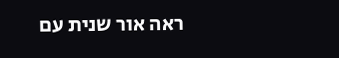ראה אור שנית עם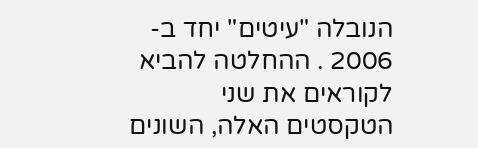הנובלה "עיטים" יחד ב- 2006 . ההחלטה להביא לקוראים את שני הטקסטים האלה, השונים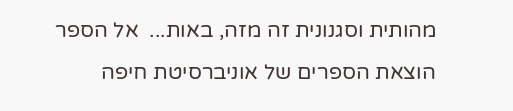מהותית וסגנונית זה מזה, באות...  אל הספר
הוצאת הספרים של אוניברסיטת חיפה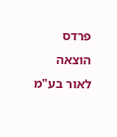פרדס הוצאה לאור בע"מ